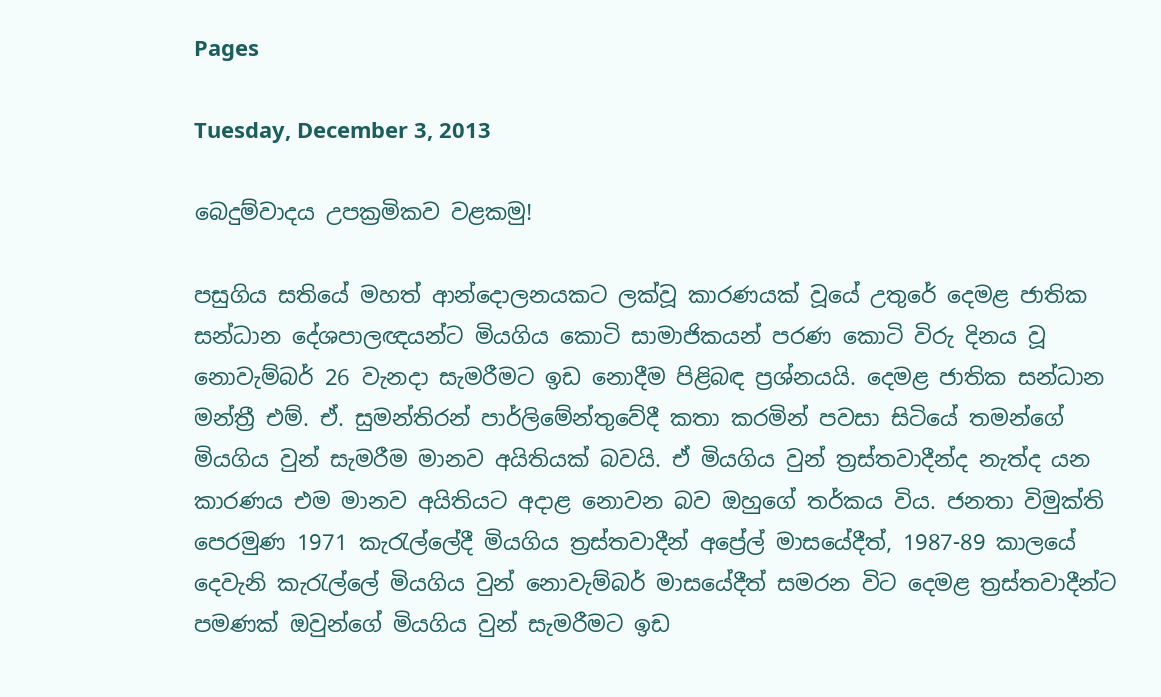Pages

Tuesday, December 3, 2013

බෙදුම්වාදය උපක්‍රමිකව වළකමු!

පසුගිය සතියේ මහත් ආන්දොලනයකට ලක්‌වූ කාරණයක්‌ වූයේ උතුරේ දෙමළ ජාතික සන්ධාන දේශපාලඥයන්ට මියගිය කොටි සාමාජිකයන් පරණ කොටි විරු දිනය වූ නොවැම්බර් 26 වැනදා සැමරීමට ඉඩ නොදීම පිළිබඳ ප්‍රශ්නයයි. දෙමළ ජාතික සන්ධාන මන්ත්‍රී එම්. ඒ. සුමන්තිරන් පාර්ලිමේන්තුවේදී කතා කරමින් පවසා සිටියේ තමන්ගේ මියගිය වුන් සැමරීම මානව අයිතියක්‌ බවයි. ඒ මියගිය වුන් ත්‍රස්‌තවාදීන්ද නැත්ද යන කාරණය එම මානව අයිතියට අදාළ නොවන බව ඔහුගේ තර්කය විය. ජනතා විමුක්‌ති පෙරමුණ 1971 කැරැල්ලේදී මියගිය ත්‍රස්‌තවාදීන් අප්‍රේල් මාසයේදීත්, 1987-89 කාලයේ දෙවැනි කැරැල්ලේ මියගිය වුන් නොවැම්බර් මාසයේදීත් සමරන විට දෙමළ ත්‍රස්‌තවාදීන්ට පමණක්‌ ඔවුන්ගේ මියගිය වුන් සැමරීමට ඉඩ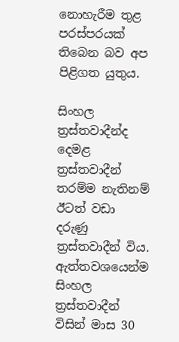නොහැරීම තුළ පරස්‌පරයක්‌ තිබෙන බව අප පිළිගත යුතුය.

සිංහල ත්‍රස්‌තවාදීන්ද දෙමළ ත්‍රස්‌තවාදීන් තරම්ම නැතිනම් ඊටත් වඩා දරුණු ත්‍රස්‌තවාදීන් විය. ඇත්තවශයෙන්ම සිංහල ත්‍රස්‌තවාදීන් විසින් මාස 30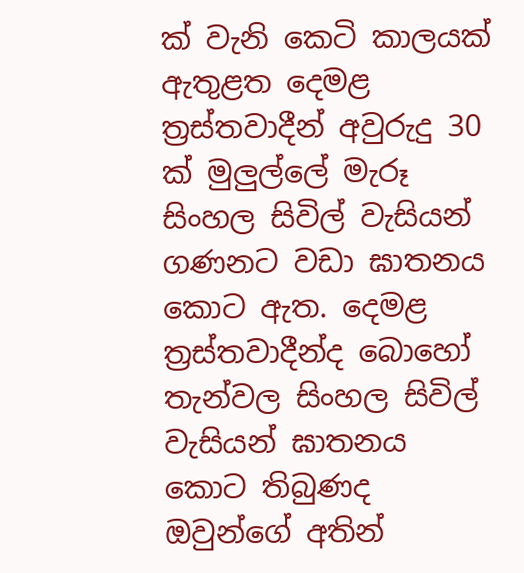ක්‌ වැනි කෙටි කාලයක්‌ ඇතුළත දෙමළ ත්‍රස්‌තවාදීන් අවුරුදු 30 ක්‌ මුලුල්ලේ මැරූ සිංහල සිවිල් වැසියන් ගණනට වඩා ඝාතනය කොට ඇත. දෙමළ ත්‍රස්‌තවාදීන්ද බොහෝ තැන්වල සිංහල සිවිල් වැසියන් ඝාතනය කොට තිබුණද ඔවුන්ගේ අතින්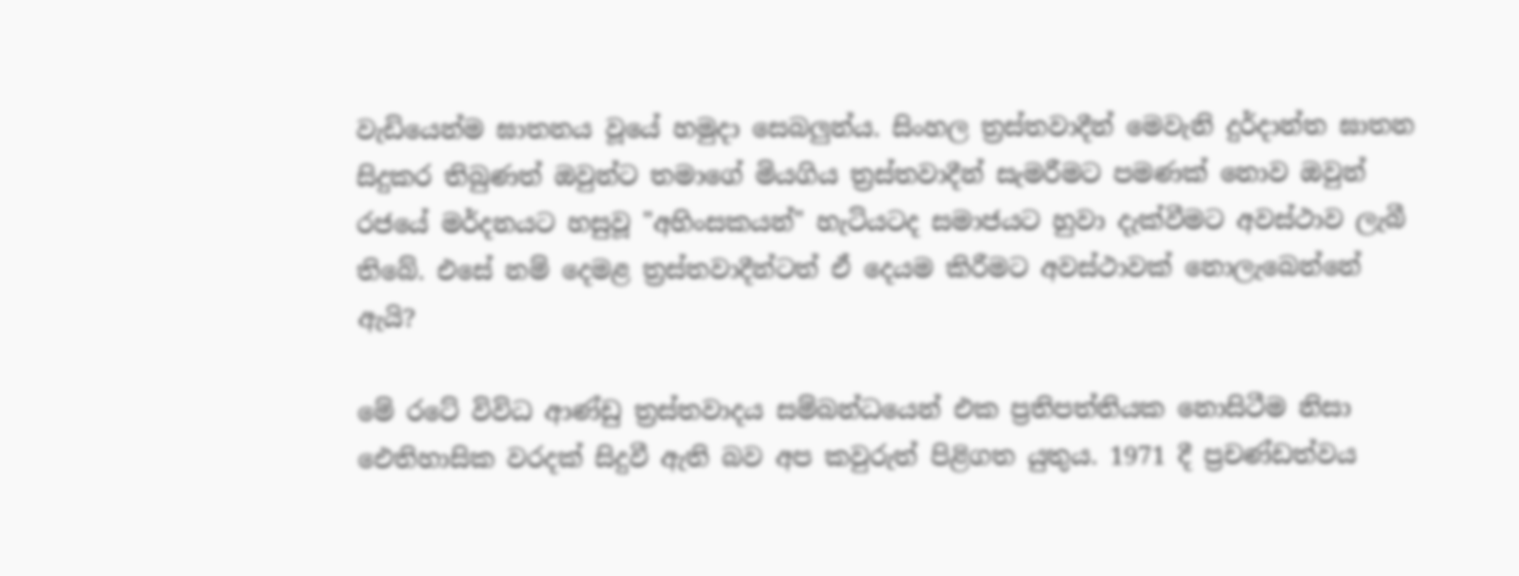වැඩියෙන්ම ඝාතනය වූයේ හමුදා සෙබලුන්ය. සිංහල ත්‍රස්‌තවාදීන් මෙවැනි දුර්දාන්ත ඝාතන සිදුකර තිබුණත් ඔවුන්ට තමාගේ මියගිය ත්‍රස්‌තවාදීන් සැමරීමට පමණක්‌ නොව ඔවුන් රජයේ මර්දනයට හසුවූ "අහිංසකයන්" හැටියටද සමාජයට හුවා දැක්‌වීමට අවස්‌ථාව ලැබී තිබේ. එසේ නම් දෙමළ ත්‍රස්‌තවාදීන්ටත් ඒ දෙයම කිරීමට අවස්‌ථාවක්‌ නොලැබෙන්නේ ඇයි?

මේ රටේ විවිධ ආණ්‌ඩු ත්‍රස්‌තවාදය සම්බන්ධයෙන් එක ප්‍රතිපත්තියක නොසිටීම නිසා ඓතිහාසික වරදක්‌ සිදුවී ඇති බව අප කවුරුත් පිළිගත යුතුය. 1971 දී ප්‍රචණ්‌ඩත්වය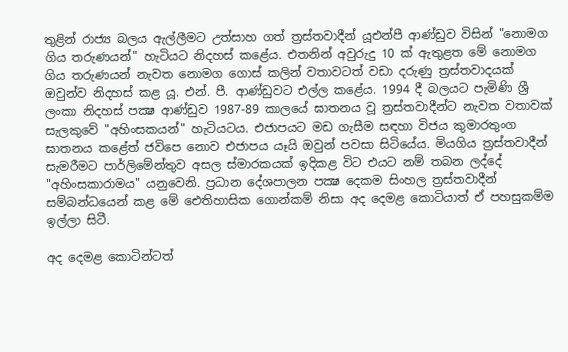තුළින් රාජ්‍ය බලය ඇල්ලීමට උත්සාහ ගත් ත්‍රස්‌තවාදීන් යූඑන්පී ආණ්‌ඩුව විසින් "නොමග ගිය තරුණයන්" හැටියට නිදහස්‌ කළේය. එතනින් අවුරුදු 10 ක්‌ ඇතුළත මේ නොමග ගිය තරුණයන් නැවත නොමග ගොස්‌ කලින් වතාවටත් වඩා දරුණු ත්‍රස්‌තවාදයක්‌ ඔවුන්ව නිදහස්‌ කළ යූ. එන්. පී. ආණ්‌ඩුවට එල්ල කළේය. 1994 දී බලයට පැමිණි ශ්‍රී ලංකා නිදහස්‌ පක්‍ෂ ආණ්‌ඩුව 1987-89 කාලයේ ඝාතනය වූ ත්‍රස්‌තවාදීන්ට නැවත වතාවක්‌ සැලකුවේ "අහිංසකයන්" හැටියටය. එජාපයට මඩ ගැසීම සඳහා විජය කුමාරතුංග ඝාතනය කළේත් ජවිපෙ නොව එජාපය යෑයි ඔවුන් පවසා සිටියේය. මියගිය ත්‍රස්‌තවාදීන් සැමරීමට පාර්ලිමේන්තුව අසල ස්‌මාරකයක්‌ ඉදිකළ විට එයට නම් තබන ලද්දේ "අහිංසකාරාමය" යනුවෙනි. ප්‍රධාන දේශපාලන පක්‍ෂ දෙකම සිංහල ත්‍රස්‌තවාදීන් සම්බන්ධයෙන් කළ මේ ඓතිහාසික ගොන්කම් නිසා අද දෙමළ කොටියාත් ඒ පහසුකම්ම ඉල්ලා සිටී.

අද දෙමළ කොටින්ටත්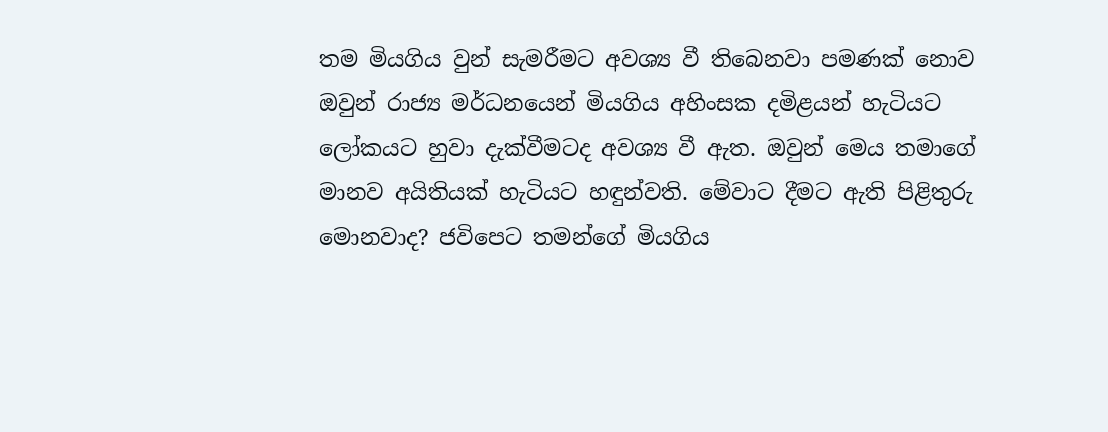තම මියගිය වුන් සැමරීමට අවශ්‍ය වී තිබෙනවා පමණක්‌ නොව ඔවුන් රාජ්‍ය මර්ධනයෙන් මියගිය අහිංසක දමිළයන් හැටියට ලෝකයට හුවා දැක්‌වීමටද අවශ්‍ය වී ඇත. ඔවුන් මෙය තමාගේ මානව අයිතියක්‌ හැටියට හඳුන්වති. මේවාට දීමට ඇති පිළිතුරු මොනවාද? ජවිපෙට තමන්ගේ මියගිය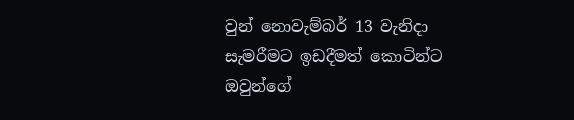වුන් නොවැම්බර් 13 වැනිදා සැමරීමට ඉඩදීමත් කොටින්ට ඔවුන්ගේ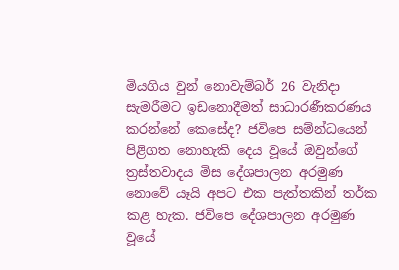මියගිය වුන් නොවැම්බර් 26 වැනිදා සැමරීමට ඉඩනොදීමත් සාධාරණීකරණය කරන්නේ කෙසේද? ජවිපෙ සම්න්ධයෙන් පිළිගත නොහැකි දෙය වූයේ ඔවුන්ගේ ත්‍රස්‌තවාදය මිස දේශපාලන අරමුණ නොවේ යෑයි අපට එක පැත්තකින් තර්ක කළ හැක. ජවිපෙ දේශපාලන අරමුණ වූයේ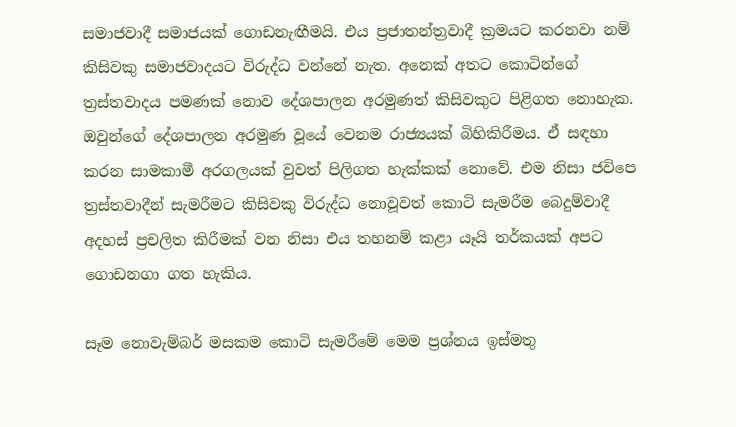සමාජවාදී සමාජයක්‌ ගොඩනැඟීමයි. එය ප්‍රජාතන්ත්‍රවාදී ක්‍රමයට කරනවා නම් කිසිවකු සමාජවාදයට විරුද්ධ වන්නේ නැත. අනෙක්‌ අතට කොටින්ගේ ත්‍රස්‌තවාදය පමණක්‌ නොව දේශපාලන අරමුණත් කිසිවකුට පිළිගත නොහැක. ඔවුන්ගේ දේශපාලන අරමුණ වූයේ වෙනම රාජ්‍යයක්‌ බිහිකිරීමය. ඒ සඳහා කරන සාමකාමී අරගලයක්‌ වුවත් පිලිගත හැක්‌කක්‌ නොවේ. එම නිසා ජවිපෙ ත්‍රස්‌තවාදීන් සැමරීමට කිසිවකු විරුද්ධ නොවූවත් කොටි සැමරීම බෙදුම්වාදී අදහස්‌ ප්‍රචලිත කිරීමක්‌ වන නිසා එය තහනම් කළා යෑයි තර්කයක්‌ අපට ගොඩනගා ගත හැකිය.

සෑම නොවැම්බර් මසකම කොටි සැමරීමේ මෙම ප්‍රශ්නය ඉස්‌මතු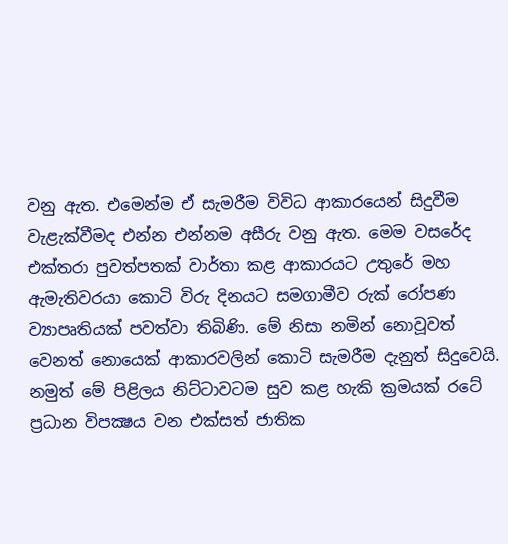වනු ඇත. එමෙන්ම ඒ සැමරීම විවිධ ආකාරයෙන් සිදුවීම වැළැක්‌වීමද එන්න එන්නම අසීරු වනු ඇත. මෙම වසරේද එක්‌තරා පුවත්පතක්‌ වාර්තා කළ ආකාරයට උතුරේ මහ ඇමැතිවරයා කොටි විරු දිනයට සමගාමීව රුක්‌ රෝපණ ව්‍යාපෘතියක්‌ පවත්වා තිබිණි. මේ නිසා නමින් නොවූවත් වෙනත් නොයෙක්‌ ආකාරවලින් කොටි සැමරීම දැනුත් සිදුවෙයි. නමුත් මේ පිළිලය නිට්‌ටාවටම සුව කළ හැකි ක්‍රමයක්‌ රටේ ප්‍රධාන විපක්‍ෂය වන එක්‌සත් ජාතික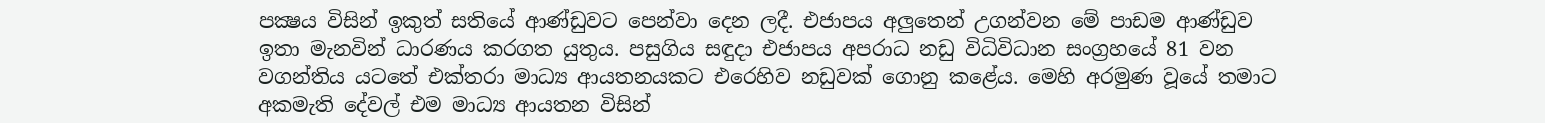පක්‍ෂය විසින් ඉකුත් සතියේ ආණ්‌ඩුවට පෙන්වා දෙන ලදී. එජාපය අලුතෙන් උගන්වන මේ පාඩම ආණ්‌ඩුව ඉතා මැනවින් ධාරණය කරගත යුතුය. පසුගිය සඳුදා එජාපය අපරාධ නඩු විධිවිධාන සංග්‍රහයේ 81 වන වගන්තිය යටතේ එක්‌තරා මාධ්‍ය ආයතනයකට එරෙහිව නඩුවක්‌ ගොනු කළේය. මෙහි අරමුණ වූයේ තමාට අකමැති දේවල් එම මාධ්‍ය ආයතන විසින්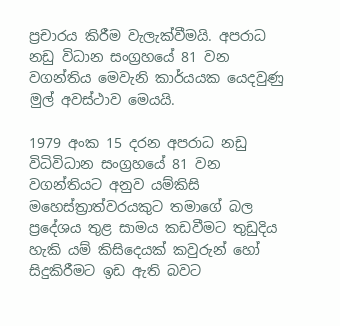ප්‍රචාරය කිරීම වැලැක්‌වීමයි. අපරාධ නඩු විධාන සංග්‍රහයේ 81 වන වගන්තිය මෙවැනි කාර්යයක යෙදවුණු මුල් අවස්‌ථාව මෙයයි.

1979 අංක 15 දරන අපරාධ නඩු විධිවිධාන සංග්‍රහයේ 81 වන වගන්තියට අනුව යම්කිසි මහෙස්‌ත්‍රාත්වරයකුට තමාගේ බල ප්‍රදේශය තුළ සාමය කඩවීමට තුඩුදිය හැකි යම් කිසිදෙයක්‌ කවුරුන් හෝ සිදුකිරීමට ඉඩ ඇති බවට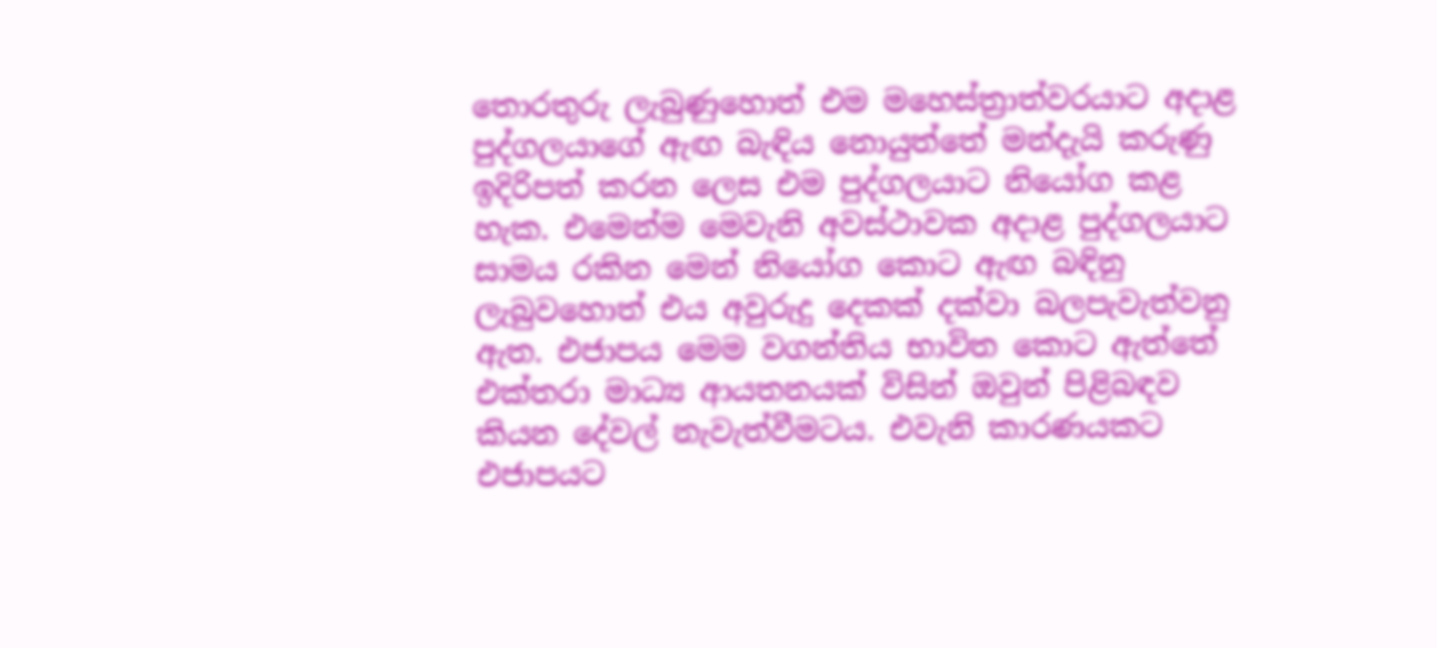තොරතුරු ලැබුණුහොත් එම මහෙස්‌ත්‍රාත්වරයාට අදාළ පුද්ගලයාගේ ඇඟ බැඳිය නොයුත්තේ මන්දැයි කරුණු ඉදිරිපත් කරන ලෙස එම පුද්ගලයාට නියෝග කළ හැක. එමෙන්ම මෙවැනි අවස්‌ථාවක අදාළ පුද්ගලයාට සාමය රකින මෙන් නියෝග කොට ඇඟ බඳිනු ලැබුවහොත් එය අවුරුදු දෙකක්‌ දක්‌වා බලපැවැත්වනු ඇත. එජාපය මෙම වගන්තිය භාවිත කොට ඇත්තේ එක්‌තරා මාධ්‍ය ආයතනයක්‌ විසින් ඔවුන් පිළිබඳව කියන දේවල් නැවැත්වීමටය. එවැනි කාරණයකට එජාපයට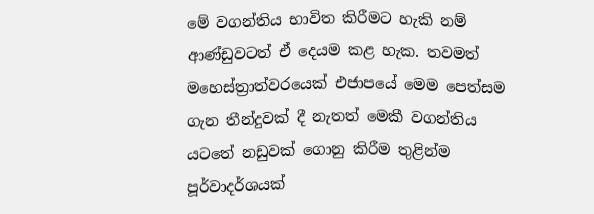මේ වගන්තිය භාවිත කිරීමට හැකි නම් ආණ්‌ඩුවටත් ඒ දෙයම කළ හැක. තවමත් මහෙස්‌ත්‍රාත්වරයෙක්‌ එජාපයේ මෙම පෙත්සම ගැන තීන්දුවක්‌ දී නැතත් මෙකී වගන්තිය යටතේ නඩුවක්‌ ගොනු කිරීම තුළින්ම පූර්වාදර්ශයක්‌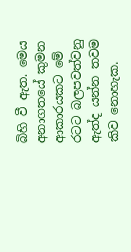බිහි වී ඇත. මෙය අනාගතයේ කුමන ආකාරයකට මේ රටට බලපවත්වනු ඇත්ද යන්න තවම කිව නොහැක.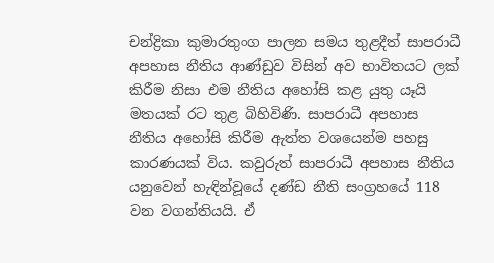චන්ද්‍රිකා කුමාරතුංග පාලන සමය තුළදීත් සාපරාධී අපහාස නීතිය ආණ්‌ඩුව විසින් අව භාවිතයට ලක්‌ කිරීම නිසා එම නීතිය අහෝසි කළ යුතු යෑයි මතයක්‌ රට තුළ බිහිවිණි. සාපරාධී අපහාස නීතිය අහෝසි කිරීම ඇත්ත වශයෙන්ම පහසු කාරණයක්‌ විය. කවුරුත් සාපරාධී අපහාස නීතිය යනුවෙන් හැඳින්වූයේ දණ්‌ඩ නීති සංග්‍රහයේ 118 වන වගන්තියයි. ඒ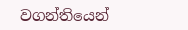වගන්තියෙන්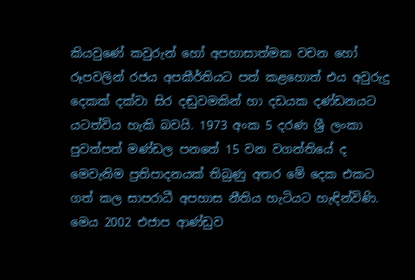කියවුණේ කවුරුන් හෝ අපහාසාත්මක වචන හෝ රූපවලින් රජය අපකීර්තියට පත් කළහොත් එය අවුරුදු දෙකක්‌ දක්‌වා සිර දඬුවමකින් හා දඩයක දණ්‌ඩනයට යටත්විය හැකි බවයි. 1973 අංක 5 දරණ ශ්‍රී ලංකා පුවත්පත් මණ්‌ඩල පනතේ 15 වන වගන්තියේ ද මෙවැනිම ප්‍රතිපාදනයක්‌ තිබුණු අතර මේ දෙක එකට ගත් කල සාපරාධී අපහාස නීතිය හැටියට හැඳින්විණි. මෙය 2002 එජාප ආණ්‌ඩුව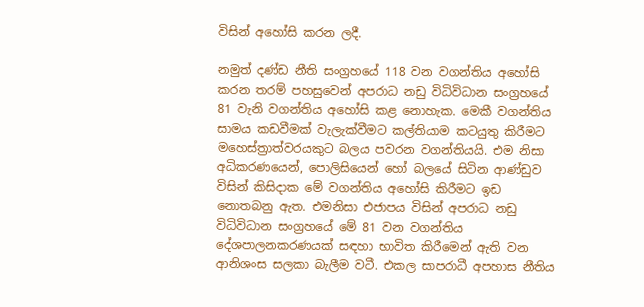විසින් අහෝසි කරන ලදී.

නමුත් දණ්‌ඩ නීති සංග්‍රහයේ 118 වන වගන්තිය අහෝසි කරන තරම් පහසුවෙන් අපරාධ නඩු විධිවිධාන සංග්‍රහයේ 81 වැනි වගන්තිය අහෝසි කළ නොහැක. මෙකී වගන්තිය සාමය කඩවීමක්‌ වැලැක්‌වීමට කල්තියාම කටයුතු කිරීමට මහෙස්‌ත්‍රාත්වරයකුට බලය පවරන වගන්තියයි. එම නිසා අධිකරණයෙන්, පොලිසියෙන් හෝ බලයේ සිටින ආණ්‌ඩුව විසින් කිසිදාක මේ වගන්තිය අහෝසි කිරීමට ඉඩ නොතබනු ඇත. එමනිසා එජාපය විසින් අපරාධ නඩු විධිවිධාන සංග්‍රහයේ මේ 81 වන වගන්තිය දේශපාලනකරණයක්‌ සඳහා භාවිත කිරීමෙන් ඇති වන ආනිශංස සලකා බැලීම වටී. එකල සාපරාධී අපහාස නීතිය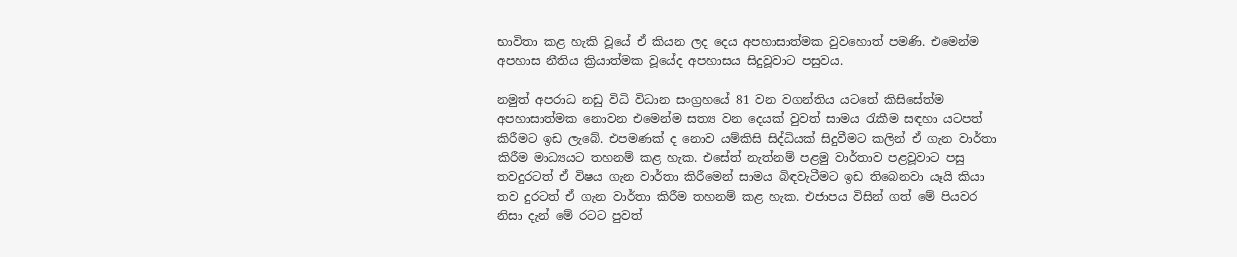භාවිතා කළ හැකි වූයේ ඒ කියන ලද දෙය අපහාසාත්මක වුවහොත් පමණි. එමෙන්ම අපහාස නීතිය ක්‍රියාත්මක වූයේද අපහාසය සිදුවූවාට පසුවය.

නමුත් අපරාධ නඩු විධි විධාන සංග්‍රහයේ 81 වන වගන්තිය යටතේ කිසිසේත්ම අපහාසාත්මක නොවන එමෙන්ම සත්‍ය වන දෙයක්‌ වුවත් සාමය රැකීම සඳහා යටපත් කිරීමට ඉඩ ලැබේ. එපමණක්‌ ද නොව යම්කිසි සිද්ධියක්‌ සිදුවීමට කලින් ඒ ගැන වාර්තා කිරීම මාධ්‍යයට තහනම් කළ හැක. එසේත් නැත්නම් පළමු වාර්තාව පළවූවාට පසු තවදුරටත් ඒ විෂය ගැන වාර්තා කිරීමෙන් සාමය බිඳවැටීමට ඉඩ තිබෙනවා යෑයි කියා තව දුරටත් ඒ ගැන වාර්තා කිරීම තහනම් කළ හැක. එජාපය විසින් ගත් මේ පියවර නිසා දැන් මේ රටට පුවත්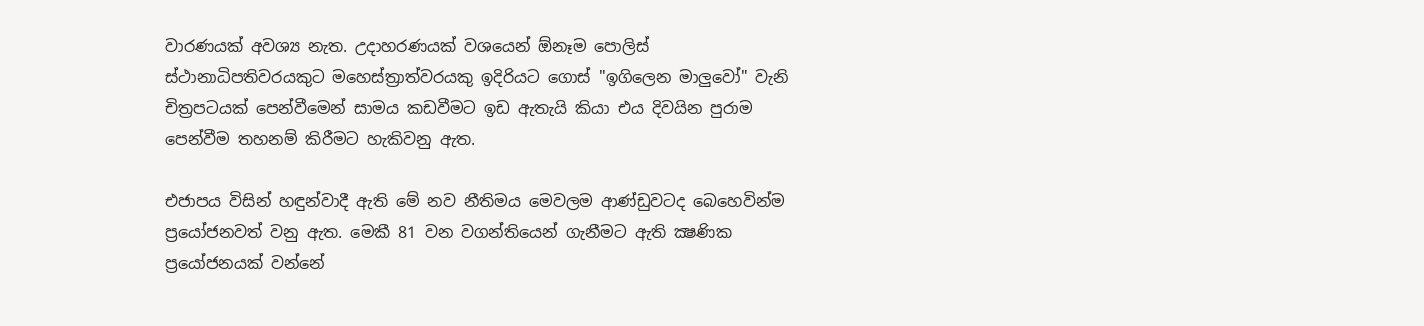වාරණයක්‌ අවශ්‍ය නැත. උදාහරණයක්‌ වශයෙන් ඕනෑම පොලිස්‌ ස්‌ථානාධිපතිවරයකුට මහෙස්‌ත්‍රාත්වරයකු ඉදිරියට ගොස්‌ "ඉගිලෙන මාලුවෝ" වැනි චිත්‍රපටයක්‌ පෙන්වීමෙන් සාමය කඩවීමට ඉඩ ඇතැයි කියා එය දිවයින පුරාම පෙන්වීම තහනම් කිරීමට හැකිවනු ඇත.

එජාපය විසින් හඳුන්වාදී ඇති මේ නව නීතිමය මෙවලම ආණ්‌ඩුවටද බෙහෙවින්ම ප්‍රයෝජනවත් වනු ඇත. මෙකී 81 වන වගන්තියෙන් ගැනීමට ඇති ක්‍ෂණික ප්‍රයෝජනයක්‌ වන්නේ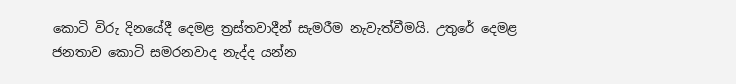කොටි විරු දිනයේදී දෙමළ ත්‍රස්‌තවාදීන් සැමරීම නැවැත්වීමයි. උතුරේ දෙමළ ජනතාව කොටි සමරනවාද නැද්ද යන්න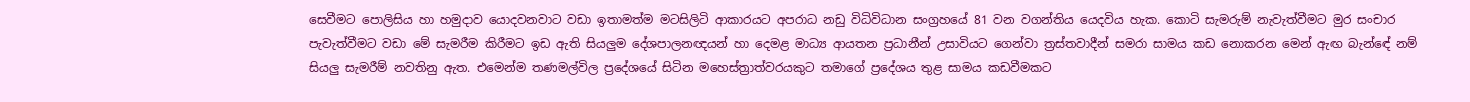සෙවීමට පොලිසිය හා හමුදාව යොදවනවාට වඩා ඉතාමත්ම මටසිලිටි ආකාරයට අපරාධ නඩු විධිවිධාන සංග්‍රහයේ 81 වන වගන්තිය යෙදවිය හැක. කොටි සැමරුම් නැවැත්වීමට මුර සංචාර පැවැත්වීමට වඩා මේ සැමරීම කිරීමට ඉඩ ඇති සියලුම දේශපාලනඥයන් හා දෙමළ මාධ්‍ය ආයතන ප්‍රධානීන් උසාවියට ගෙන්වා ත්‍රස්‌තවාදීන් සමරා සාමය කඩ නොකරන මෙන් ඇඟ බැන්ඳේ නම් සියලු සැමරීම් නවතිනු ඇත. එමෙන්ම තණමල්විල ප්‍රදේශයේ සිටින මහෙස්‌ත්‍රාත්වරයකුට තමාගේ ප්‍රදේශය තුළ සාමය කඩවීමකට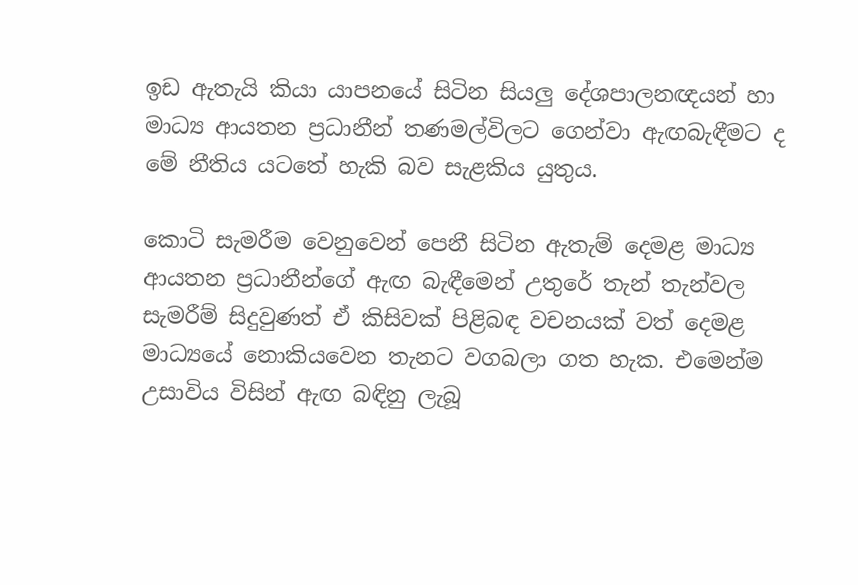ඉඩ ඇතැයි කියා යාපනයේ සිටින සියලු දේශපාලනඥයන් හා මාධ්‍ය ආයතන ප්‍රධානීන් තණමල්විලට ගෙන්වා ඇඟබැඳීමට ද මේ නීතිය යටතේ හැකි බව සැළකිය යුතුය.

කොටි සැමරීම වෙනුවෙන් පෙනී සිටින ඇතැම් දෙමළ මාධ්‍ය ආයතන ප්‍රධානීන්ගේ ඇඟ බැඳීමෙන් උතුරේ තැන් තැන්වල සැමරීම් සිදුවුණත් ඒ කිසිවක්‌ පිළිබඳ වචනයක්‌ වත් දෙමළ මාධ්‍යයේ නොකියවෙන තැනට වගබලා ගත හැක. එමෙන්ම උසාවිය විසින් ඇඟ බඳිනු ලැබූ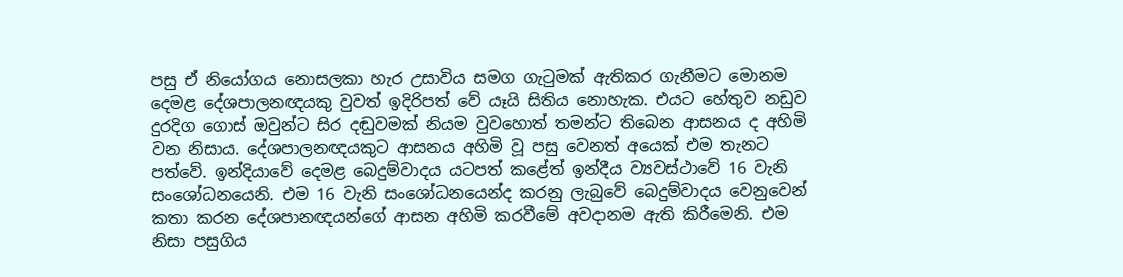පසු ඒ නියෝගය නොසලකා හැර උසාවිය සමග ගැටුමක්‌ ඇතිකර ගැනීමට මොනම දෙමළ දේශපාලනඥයකු වුවත් ඉදිරිපත් වේ යෑයි සිතිය නොහැක. එයට හේතුව නඩුව දුරදිග ගොස්‌ ඔවුන්ට සිර දඬුවමක්‌ නියම වුවහොත් තමන්ට තිබෙන ආසනය ද අහිමි වන නිසාය. දේශපාලනඥයකුට ආසනය අහිමි වූ පසු වෙනත් අයෙක්‌ එම තැනට පත්වේ. ඉන්දියාවේ දෙමළ බෙදුම්වාදය යටපත් කළේත් ඉන්දීය ව්‍යවස්‌ථාවේ 16 වැනි සංශෝධනයෙනි. එම 16 වැනි සංශෝධනයෙන්ද කරනු ලැබුවේ බෙදුම්වාදය වෙනුවෙන් කතා කරන දේශපානඥයන්ගේ ආසන අහිමි කරවීමේ අවදානම ඇති කිරීමෙනි. එම නිසා පසුගිය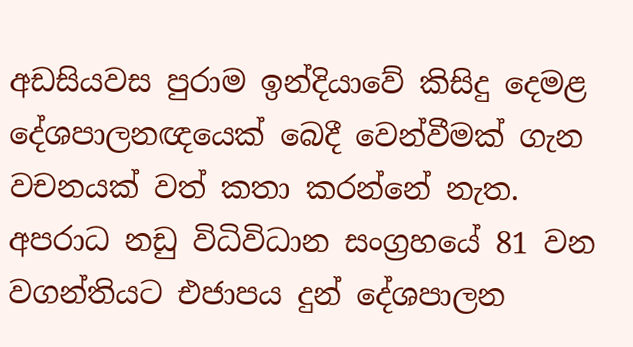අඩසියවස පුරාම ඉන්දියාවේ කිසිදු දෙමළ දේශපාලනඥයෙක්‌ බෙදී වෙන්වීමක්‌ ගැන වචනයක්‌ වත් කතා කරන්නේ නැත. අපරාධ නඩු විධිවිධාන සංග්‍රහයේ 81 වන වගන්තියට එජාපය දුන් දේශපාලන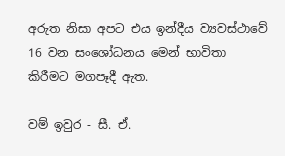අරුත නිසා අපට එය ඉන්දීය ව්‍යවස්‌ථාවේ 16 වන සංශෝධනය මෙන් භාවිතා කිරීමට මගපෑදී ඇත.

වම් ඉවුර - සී. ඒ.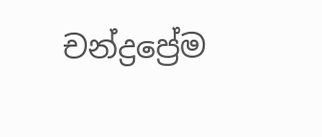චන්ද්‍රප්‍රේම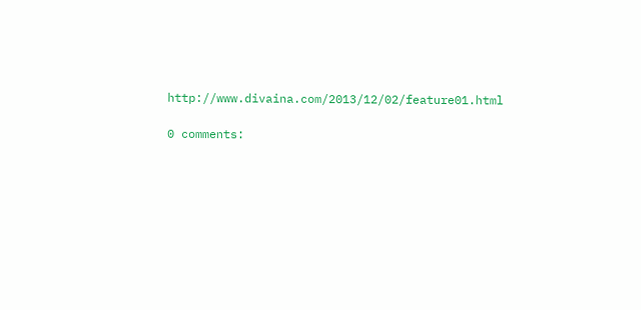http://www.divaina.com/2013/12/02/feature01.html

0 comments: